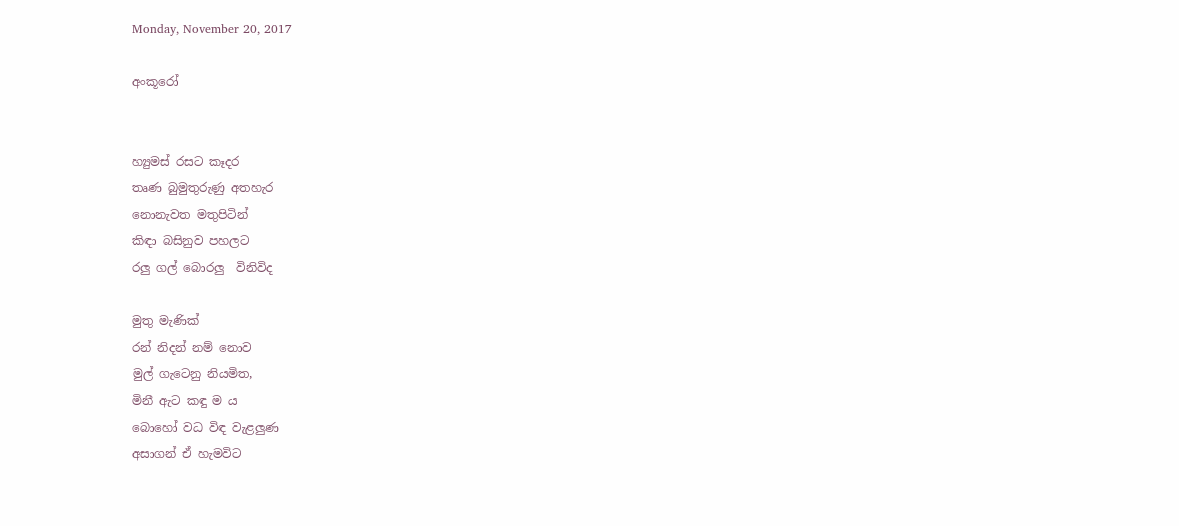Monday, November 20, 2017

අංකූරෝ


හ්‍යුමස් රසට කෑදර
තෘණ බුමුතුරුණු අතහැර
නොනැවත මතුපිටින්
කිඳා බසිනුව පහලට
රලු ගල් බොරලු  විනිවිද

මුතු මැණික්
රන් නිදන් නම් නොව
මුල් ගැටෙනු නියමිත,
මිනී ඇට කඳු ම ය
බොහෝ වධ විඳ වැළලුණ
අසාගන් ඒ හැමවිට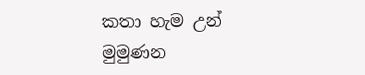කතා හැම උන් මුමුණන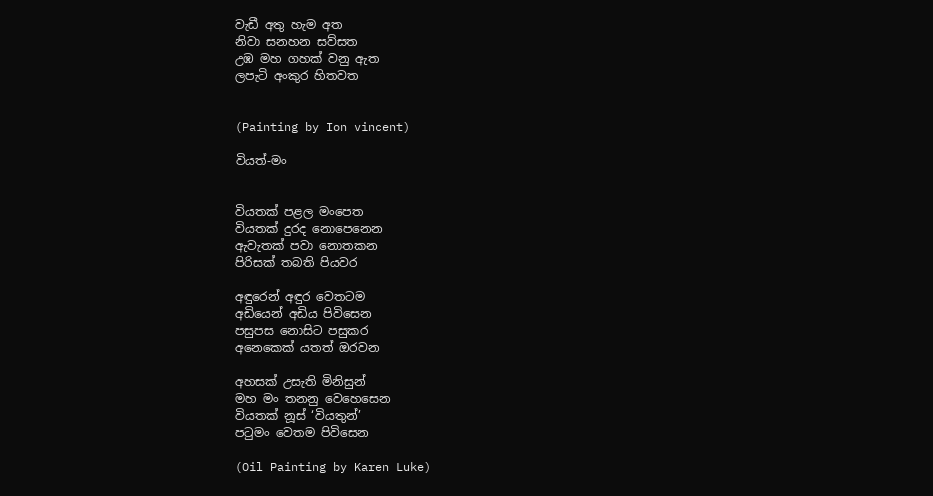වැඩී අතු හැම අත
නිවා සනහන සව්සත
උඹ මහ ගහක් වනු ඇත
ලපැටි අංකුර හිතවත


(Painting by Ion vincent)

වියත්-මං


වියතක් පළල මංපෙත
වියතක් දුරද නොපෙනෙන
ඇවැතක් පවා නොතකන
පිරිසක් තබති පියවර

අඳුරෙන් අඳුර වෙතටම
අඩියෙන් අඩිය පිවිසෙන
පසුපස නොසිට පසුකර
අනෙකෙක් යතත් ඔරවන

අහසක් උසැති මිනිසුන්
මහ මං තනනු වෙහෙසෙන
වියතක් නූස් ‘වියතුන්’
පටුමං වෙතම පිවිසෙන

(Oil Painting by Karen Luke)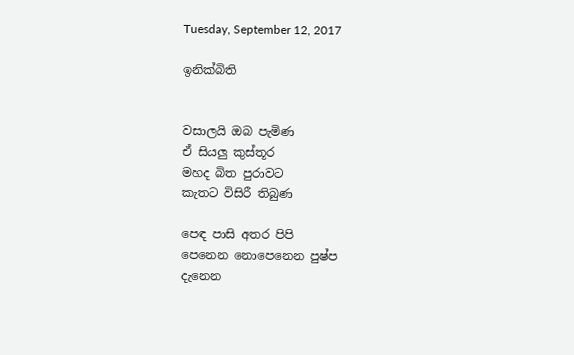Tuesday, September 12, 2017

ඉනික්බිති


වසාලයි ඔබ පැමිණ
ඒ සියලු කුස්තූර
මහද බිත පුරාවට
කැතට විසිරී තිබුණ

පෙඳ පාසි අතර පිපි
පෙනෙන නොපෙනෙන පුෂ්ප
දැනෙන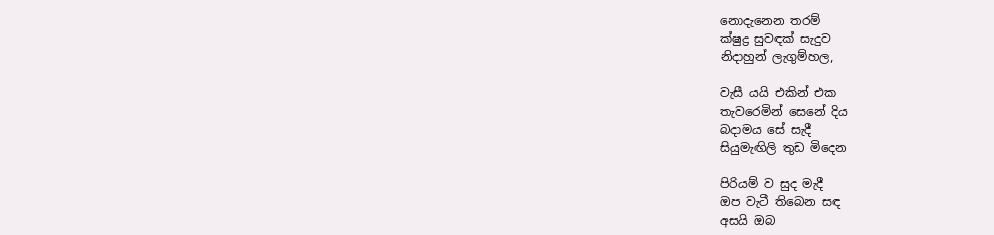නොදැනෙන තරම්
ක්ෂුද්‍ර සුවඳක් සැදුව
නිදාහුන් ලැගුම්හල,

වැසී යයි එකින් එක
තැවරෙමින් සෙනේ දිය
බදාමය සේ සැදී
සියුමැඟිලි තුඩ මිදෙන

පිරියම් ව සුද මැදී
ඔප වැටී තිබෙන සඳ
අසයි ඔබ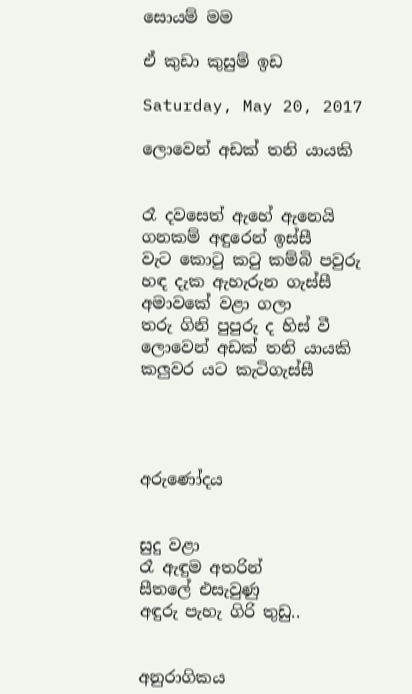සොයම් මම

ඒ කුඩා කුසුම් ඉඩ

Saturday, May 20, 2017

ලොවෙන් අඩක් තනි යායකි


රෑ දවසෙත් ඇහේ ඇනෙයි
ගනකම් අඳුරෙන් ඉස්සී
වැට කොටු කටු කම්බි පවුරු
හඳ දැක ඇහැරුන ගැස්සී
අමාවකේ වළා ගලා
තරු ගිනි පුපුරු ද හිස් වී
ලොවෙන් අඩක් තනි යායකි
කලුවර යට කැටිගැස්සී




අරුණෝදය


සුදු වළා
රෑ ඇඳුම අතරින්
සීතලේ එසැවුණු
අඳුරු පැහැ ගිරි තුඩු..


අනුරාගිකය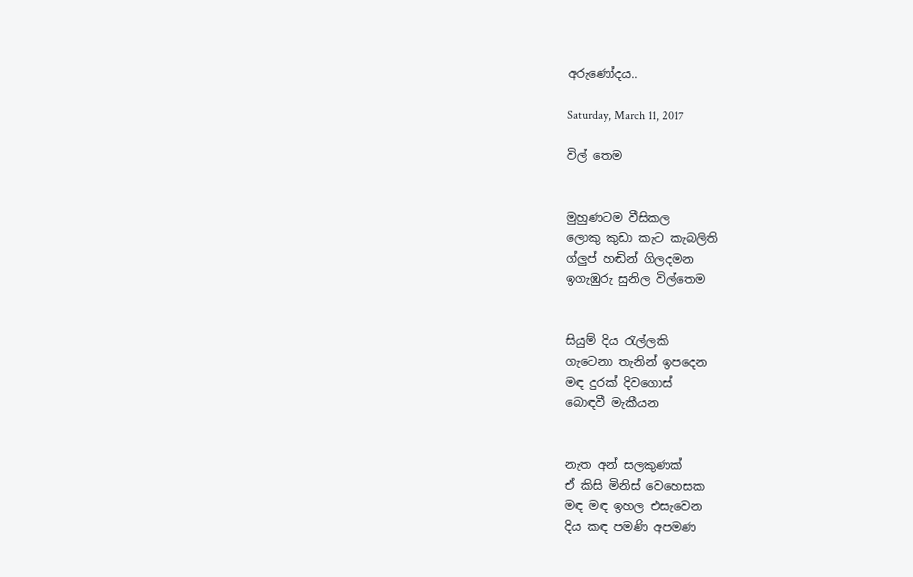අරුණෝදය..

Saturday, March 11, 2017

විල් තෙම


මුහුණටම වීසිකල
ලොකු කුඩා කැට කැබලිති
ග්ලුප් හඬින් ගිලදමන
ඉගැඹුරු සුනිල විල්තෙම


සියුම් දිය රැල්ලකි
ගැටෙනා තැනින් ඉපදෙන
මඳ දුරක් දිවගොස්
බොඳවී මැකීයන


නැත අන් සලකුණක්
ඒ කිසි මිනිස් වෙහෙසක
මඳ මඳ ඉහල එසැවෙන
දිය කඳ පමණි අපමණ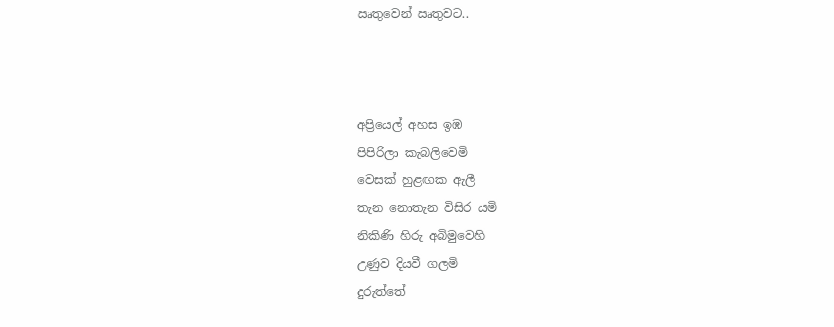ඍතුවෙන් ඍතුවට..



අප්‍රියෙල් අහස ඉඹ
පිපිරිලා කැබලිවෙමි
වෙසක් හුළඟක ඇලී
තැන නොතැන විසිර යමි
නිකිණි හිරු අබිමුවෙහි
උණුව දියවී ගලමි
දුරුත්තේ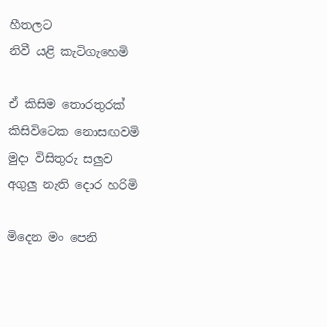හීතලට
නිවී යළි කැටිගැහෙමි

ඒ කිසිම තොරතුරක්
කිසිවිටෙක නොසඟවමි
මුදා විසිතුරු සලුව
අගුලු නැති දොර හරිමි

මිදෙන මං පෙනි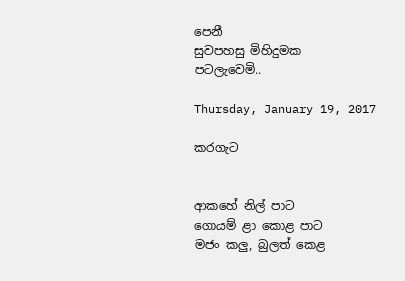පෙනී
සුවපහසු මිහිදුමක
පටලැවෙමි..

Thursday, January 19, 2017

කරගැට


ආකහේ නිල් පාට
ගොයම් ළා කොළ පාට
මජං කලු, බුලත් කෙළ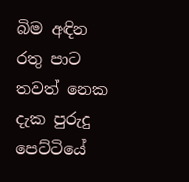බිම අඳින රතු පාට
තවත් නෙක දැක පුරුදු
පෙට්ටියේ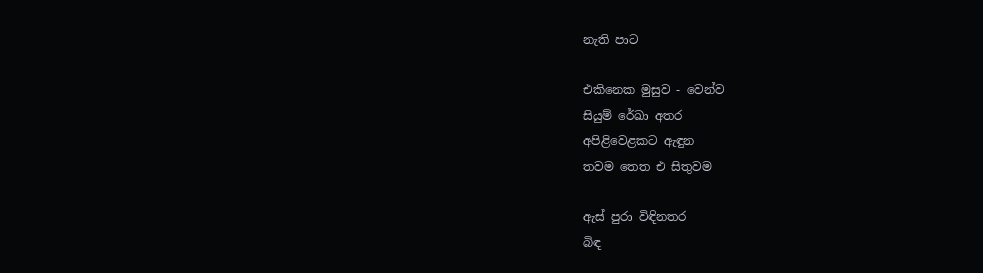නැති පාට

එකිනෙක මුසුව - වෙන්ව
සියුම් රේඛා අතර
අපිළිවෙළකට ඇඳුන
තවම තෙත එ සිතුවම

ඇස් පුරා විඳිනතර
බිඳ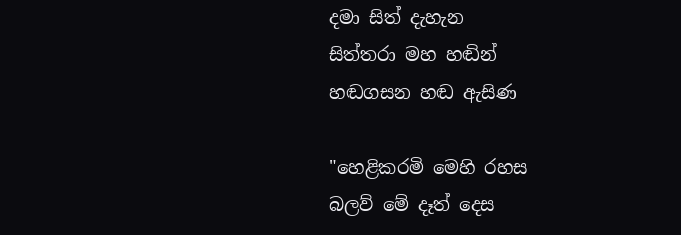දමා සිත් දැහැන
සිත්තරා මහ හඬින්
හඬගසන හඬ ඇසිණ

"හෙළිකරමි මෙහි රහස
බලව් මේ දෑත් දෙස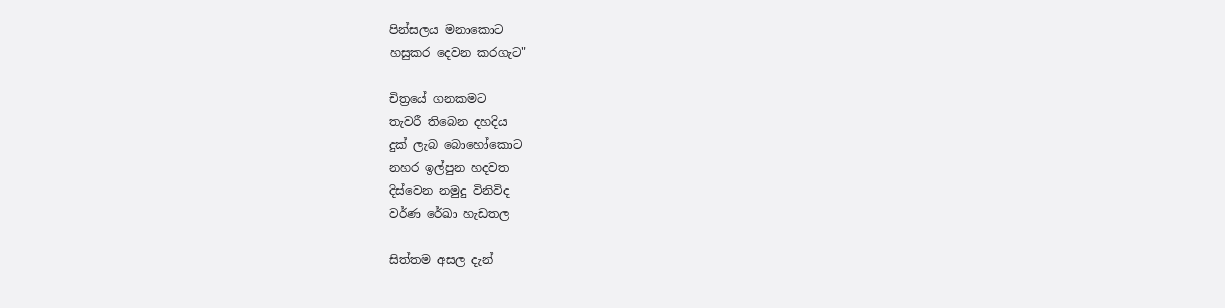පින්සලය මනාකොට
හසුකර දෙවන කරගැට"

චිත්‍රයේ ගනකමට
තැවරී තිබෙන දහදිය
දුක් ලැබ බොහෝකොට
නහර ඉල්පුන හදවත
දිස්වෙන නමුදු විනිවිද
වර්ණ රේඛා හැඩතල

සිත්තම අසල දැන්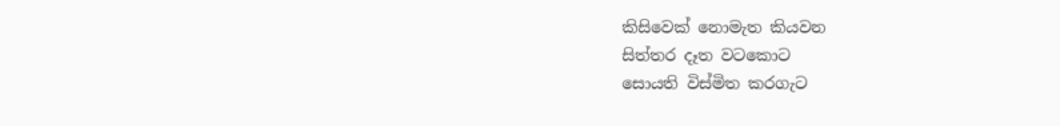කිසිවෙක් නොමැත කියවන
සිත්තර දෑත වටකොට
සොයති විස්මිත කරගැට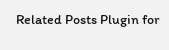Related Posts Plugin for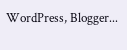WordPress, Blogger...